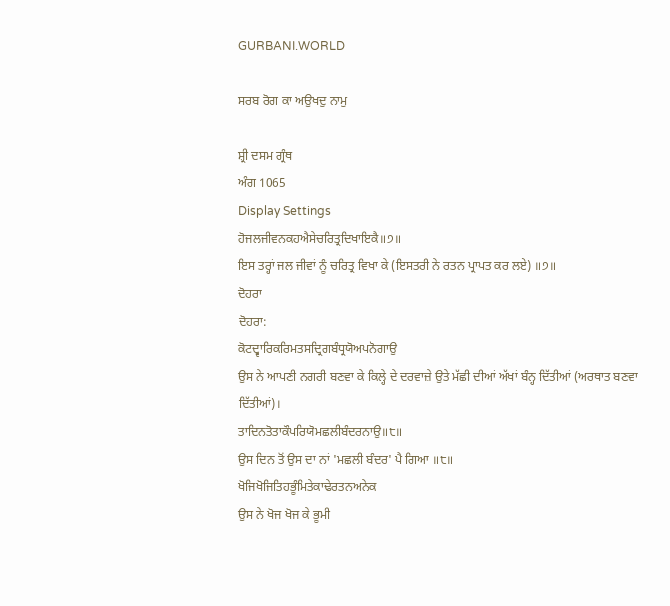GURBANI.WORLD

ਸਰਬ ਰੋਗ ਕਾ ਅਉਖਦੁ ਨਾਮੁ

ਸ਼੍ਰੀ ਦਸਮ ਗ੍ਰੰਥ
ਅੰਗ 1065
Display Settings
ਹੋਜਲਜੀਵਨਕਹਐਸੇਚਰਿਤ੍ਰਦਿਖਾਇਕੈ॥੭॥
ਇਸ ਤਰ੍ਹਾਂ ਜਲ ਜੀਵਾਂ ਨੂੰ ਚਰਿਤ੍ਰ ਵਿਖਾ ਕੇ (ਇਸਤਰੀ ਨੇ ਰਤਨ ਪ੍ਰਾਪਤ ਕਰ ਲਏ) ॥੭॥
ਦੋਹਰਾ
ਦੋਹਰਾ:
ਕੋਟਦ੍ਵਾਰਿਕਰਿਮਤਸਦ੍ਰਿਗਬੰਧ੍ਰਯੋਅਪਨੋਗਾਉ
ਉਸ ਨੇ ਆਪਣੀ ਨਗਰੀ ਬਣਵਾ ਕੇ ਕਿਲ੍ਹੇ ਦੇ ਦਰਵਾਜ਼ੇ ਉਤੇ ਮੱਛੀ ਦੀਆਂ ਅੱਖਾਂ ਬੰਨ੍ਹ ਦਿੱਤੀਆਂ (ਅਰਥਾਤ ਬਣਵਾ ਦਿੱਤੀਆਂ)।
ਤਾਦਿਨਤੋਤਾਕੌਪਰਿਯੋਮਛਲੀਬੰਦਰਨਾਉ॥੮॥
ਉਸ ਦਿਨ ਤੋਂ ਉਸ ਦਾ ਨਾਂ 'ਮਛਲੀ ਬੰਦਰ' ਪੈ ਗਿਆ ॥੮॥
ਖੋਜਿਖੋਜਿਤਿਹਭੂੰਮਿਤੇਕਾਢੇਰਤਨਅਨੇਕ
ਉਸ ਨੇ ਖੋਜ ਖੋਜ ਕੇ ਭੂਮੀ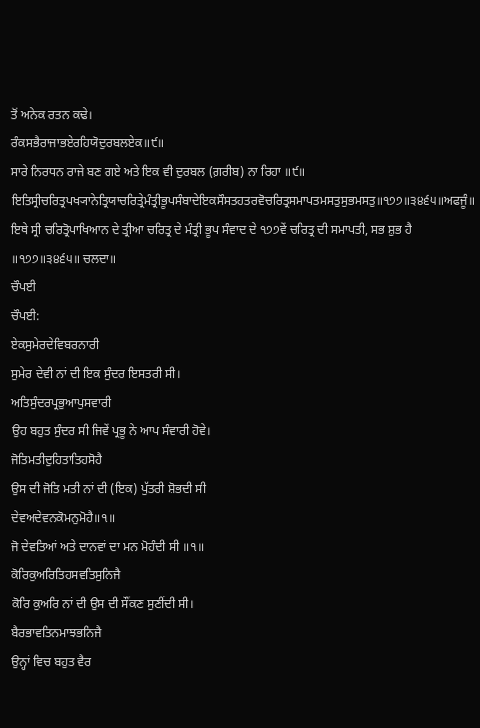ਤੋਂ ਅਨੇਕ ਰਤਨ ਕਢੇ।
ਰੰਕਸਭੈਰਾਜਾਭਏਰਹਿਯੋਦੁਰਬਲਏਕ॥੯॥
ਸਾਰੇ ਨਿਰਧਨ ਰਾਜੇ ਬਣ ਗਏ ਅਤੇ ਇਕ ਵੀ ਦੁਰਬਲ (ਗ਼ਰੀਬ) ਨਾ ਰਿਹਾ ॥੯॥
ਇਤਿਸ੍ਰੀਚਰਿਤ੍ਰਪਖ੍ਯਾਨੇਤ੍ਰਿਯਾਚਰਿਤ੍ਰੇਮੰਤ੍ਰੀਭੂਪਸੰਬਾਦੇਇਕਸੌਸਤਹਤਰਵੋਚਰਿਤ੍ਰਸਮਾਪਤਮਸਤੁਸੁਭਮਸਤੁ॥੧੭੭॥੩੪੬੫॥ਅਫਜੂੰ॥
ਇਥੇ ਸ੍ਰੀ ਚਰਿਤ੍ਰੋਪਾਖਿਆਨ ਦੇ ਤ੍ਰੀਆ ਚਰਿਤ੍ਰ ਦੇ ਮੰਤ੍ਰੀ ਭੂਪ ਸੰਵਾਦ ਦੇ ੧੭੭ਵੇਂ ਚਰਿਤ੍ਰ ਦੀ ਸਮਾਪਤੀ, ਸਭ ਸ਼ੁਭ ਹੈ ॥੧੭੭॥੩੪੬੫॥ ਚਲਦਾ॥
ਚੌਪਈ
ਚੌਪਈ:
ਏਕਸੁਮੇਰਦੇਵਿਬਰਨਾਰੀ
ਸੁਮੇਰ ਦੇਵੀ ਨਾਂ ਦੀ ਇਕ ਸੁੰਦਰ ਇਸਤਰੀ ਸੀ।
ਅਤਿਸੁੰਦਰਪ੍ਰਭੁਆਪੁਸਵਾਰੀ
ਉਹ ਬਹੁਤ ਸੁੰਦਰ ਸੀ ਜਿਵੇਂ ਪ੍ਰਭੂ ਨੇ ਆਪ ਸੰਵਾਰੀ ਹੋਵੇ।
ਜੋਤਿਮਤੀਦੁਹਿਤਾਤਿਹਸੋਹੈ
ਉਸ ਦੀ ਜੋਤਿ ਮਤੀ ਨਾਂ ਦੀ (ਇਕ) ਪੁੱਤਰੀ ਸ਼ੋਭਦੀ ਸੀ
ਦੇਵਅਦੇਵਨਕੋਮਨੁਮੋਹੈ॥੧॥
ਜੋ ਦੇਵਤਿਆਂ ਅਤੇ ਦਾਨਵਾਂ ਦਾ ਮਨ ਮੋਹੰਦੀ ਸੀ ॥੧॥
ਕੋਰਿਕੁਅਰਿਤਿਹਸਵਤਿਸੁਨਿਜੈ
ਕੋਰਿ ਕੁਅਰਿ ਨਾਂ ਦੀ ਉਸ ਦੀ ਸੌਂਕਣ ਸੁਣੀਂਦੀ ਸੀ।
ਬੈਰਭਾਵਤਿਨਮਾਝਭਨਿਜੈ
ਉਨ੍ਹਾਂ ਵਿਚ ਬਹੁਤ ਵੈਰ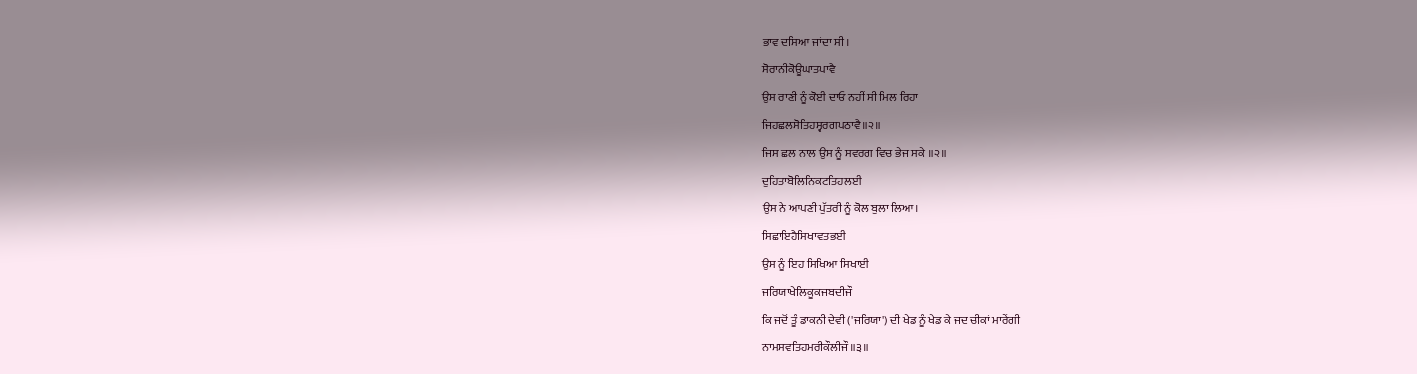ਭਾਵ ਦਸਿਆ ਜਾਂਦਾ ਸੀ।
ਸੋਰਾਨੀਕੋਊਘਾਤਪਾਵੈ
ਉਸ ਰਾਣੀ ਨੂੰ ਕੋਈ ਦਾਓ ਨਹੀਂ ਸੀ ਮਿਲ ਰਿਹਾ
ਜਿਹਛਲਸੋਤਿਹਸ੍ਵਰਗਪਠਾਵੈ॥੨॥
ਜਿਸ ਛਲ ਨਾਲ ਉਸ ਨੂੰ ਸਵਰਗ ਵਿਚ ਭੇਜ ਸਕੇ ॥੨॥
ਦੁਹਿਤਾਬੋਲਿਨਿਕਟਤਿਹਲਈ
ਉਸ ਨੇ ਆਪਣੀ ਪੁੱਤਰੀ ਨੂੰ ਕੋਲ ਬੁਲਾ ਲਿਆ।
ਸਿਛਾਇਹੈਸਿਖਾਵਤਭਈ
ਉਸ ਨੂੰ ਇਹ ਸਿਖਿਆ ਸਿਖਾਈ
ਜਰਿਯਾਖੇਲਿਕੂਕਜਬਦੀਜੌ
ਕਿ ਜਦੋਂ ਤੂੰ ਡਾਕਨੀ ਦੇਵੀ ('ਜਰਿਯਾ') ਦੀ ਖੇਡ ਨੂੰ ਖੇਡ ਕੇ ਜਦ ਚੀਕਾਂ ਮਾਰੇਂਗੀ
ਨਾਮਸਵਤਿਹਮਰੀਕੌਲੀਜੌ॥੩॥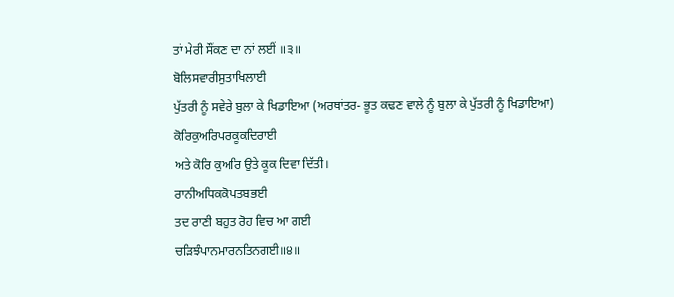ਤਾਂ ਮੇਰੀ ਸੌਂਕਣ ਦਾ ਨਾਂ ਲਈਂ ॥੩॥
ਬੋਲਿਸਵਾਰੀਸੁਤਾਖਿਲਾਈ
ਪੁੱਤਰੀ ਨੂੰ ਸਵੇਰੇ ਬੁਲਾ ਕੇ ਖਿਡਾਇਆ (ਅਰਥਾਂਤਰ- ਭੂਤ ਕਢਣ ਵਾਲੇ ਨੂੰ ਬੁਲਾ ਕੇ ਪੁੱਤਰੀ ਨੂੰ ਖਿਡਾਇਆ)
ਕੋਰਿਕੁਅਰਿਪਰਕੂਕਦਿਰਾਈ
ਅਤੇ ਕੋਰਿ ਕੁਅਰਿ ਉਤੇ ਕੂਕ ਦਿਵਾ ਦਿੱਤੀ।
ਰਾਨੀਅਧਿਕਕੋਪਤਬਭਈ
ਤਦ ਰਾਣੀ ਬਹੁਤ ਰੋਹ ਵਿਚ ਆ ਗਈ
ਚੜਿਝੰਪਾਨਮਾਰਨਤਿਨਗਈ॥੪॥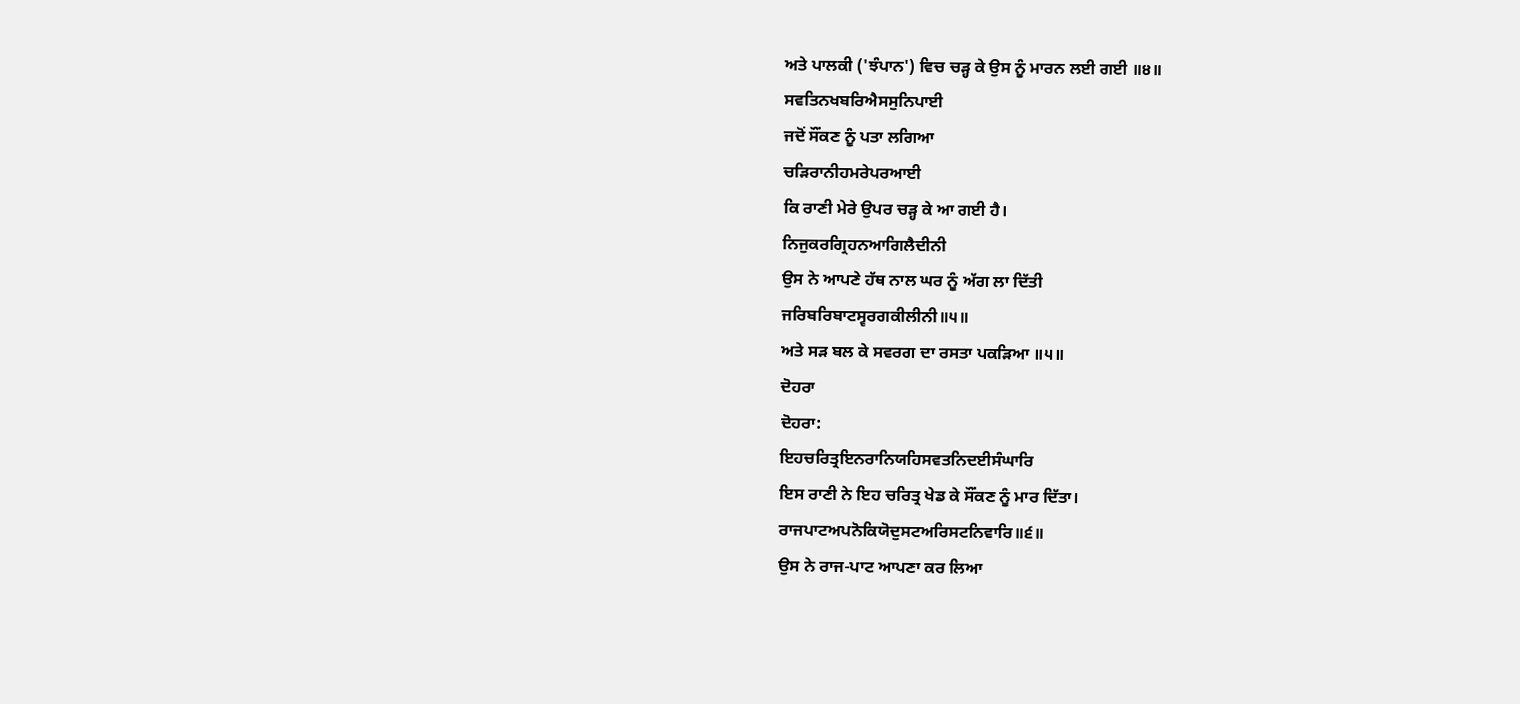ਅਤੇ ਪਾਲਕੀ ('ਝੰਪਾਨ') ਵਿਚ ਚੜ੍ਹ ਕੇ ਉਸ ਨੂੰ ਮਾਰਨ ਲਈ ਗਈ ॥੪॥
ਸਵਤਿਨਖਬਰਿਐਸਸੁਨਿਪਾਈ
ਜਦੋਂ ਸੌਂਕਣ ਨੂੰ ਪਤਾ ਲਗਿਆ
ਚੜਿਰਾਨੀਹਮਰੇਪਰਆਈ
ਕਿ ਰਾਣੀ ਮੇਰੇ ਉਪਰ ਚੜ੍ਹ ਕੇ ਆ ਗਈ ਹੈ।
ਨਿਜੁਕਰਗ੍ਰਿਹਨਆਗਿਲੈਦੀਨੀ
ਉਸ ਨੇ ਆਪਣੇ ਹੱਥ ਨਾਲ ਘਰ ਨੂੰ ਅੱਗ ਲਾ ਦਿੱਤੀ
ਜਰਿਬਰਿਬਾਟਸ੍ਵਰਗਕੀਲੀਨੀ॥੫॥
ਅਤੇ ਸੜ ਬਲ ਕੇ ਸਵਰਗ ਦਾ ਰਸਤਾ ਪਕੜਿਆ ॥੫॥
ਦੋਹਰਾ
ਦੋਹਰਾ:
ਇਹਚਰਿਤ੍ਰਇਨਰਾਨਿਯਹਿਸਵਤਨਿਦਈਸੰਘਾਰਿ
ਇਸ ਰਾਣੀ ਨੇ ਇਹ ਚਰਿਤ੍ਰ ਖੇਡ ਕੇ ਸੌਂਕਣ ਨੂੰ ਮਾਰ ਦਿੱਤਾ।
ਰਾਜਪਾਟਅਪਨੋਕਿਯੋਦੁਸਟਅਰਿਸਟਨਿਵਾਰਿ॥੬॥
ਉਸ ਨੇ ਰਾਜ-ਪਾਟ ਆਪਣਾ ਕਰ ਲਿਆ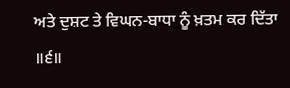ਅਤੇ ਦੁਸ਼ਟ ਤੇ ਵਿਘਨ-ਬਾਧਾ ਨੂੰ ਖ਼ਤਮ ਕਰ ਦਿੱਤਾ ॥੬॥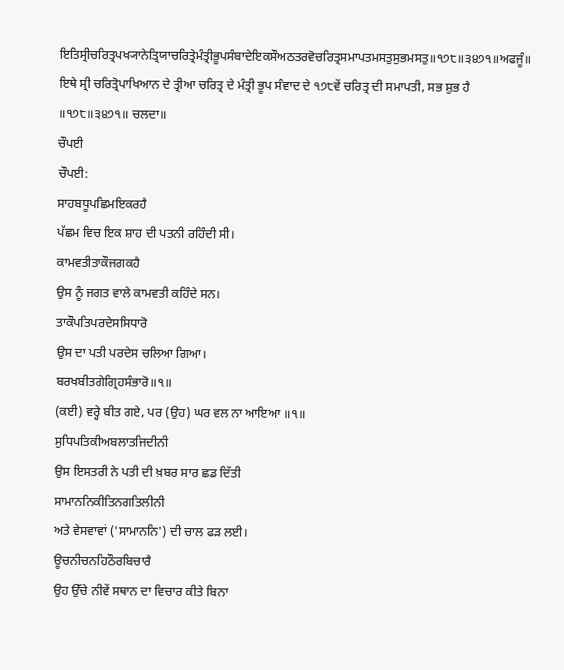ਇਤਿਸ੍ਰੀਚਰਿਤ੍ਰਪਖ੍ਯਾਨੇਤ੍ਰਿਯਾਚਰਿਤ੍ਰੇਮੰਤ੍ਰੀਭੂਪਸੰਬਾਦੇਇਕਸੌਅਠਤਰਵੋਚਰਿਤ੍ਰਸਮਾਪਤਮਸਤੁਸੁਭਮਸਤੁ॥੧੭੮॥੩੪੭੧॥ਅਫਜੂੰ॥
ਇਥੇ ਸ੍ਰੀ ਚਰਿਤ੍ਰੋਪਾਖਿਆਨ ਦੇ ਤ੍ਰੀਆ ਚਰਿਤ੍ਰ ਦੇ ਮੰਤ੍ਰੀ ਭੂਪ ਸੰਵਾਦ ਦੇ ੧੭੮ਵੇਂ ਚਰਿਤ੍ਰ ਦੀ ਸਮਾਪਤੀ, ਸਭ ਸ਼ੁਭ ਹੈ ॥੧੭੮॥੩੪੭੧॥ ਚਲਦਾ॥
ਚੌਪਈ
ਚੌਪਈ:
ਸਾਹਬਧੂਪਛਿਮਇਕਰਹੈ
ਪੱਛਮ ਵਿਚ ਇਕ ਸ਼ਾਹ ਦੀ ਪਤਨੀ ਰਹਿੰਦੀ ਸੀ।
ਕਾਮਵਤੀਤਾਕੌਜਗਕਹੈ
ਉਸ ਨੂੰ ਜਗਤ ਵਾਲੇ ਕਾਮਵਤੀ ਕਹਿੰਦੇ ਸਨ।
ਤਾਕੌਪਤਿਪਰਦੇਸਸਿਧਾਰੋ
ਉਸ ਦਾ ਪਤੀ ਪਰਦੇਸ ਚਲਿਆ ਗਿਆ।
ਬਰਖਬੀਤਗੇਗ੍ਰਿਹਸੰਭਾਰੋ॥੧॥
(ਕਈ) ਵਰ੍ਹੇ ਬੀਤ ਗਏ, ਪਰ (ਉਹ) ਘਰ ਵਲ ਨਾ ਆਇਆ ॥੧॥
ਸੁਧਿਪਤਿਕੀਅਬਲਾਤਜਿਦੀਨੀ
ਉਸ ਇਸਤਰੀ ਨੇ ਪਤੀ ਦੀ ਖ਼ਬਰ ਸਾਰ ਛਡ ਦਿੱਤੀ
ਸਾਮਾਨਨਿਕੀਤਿਨਗਤਿਲੀਨੀ
ਅਤੇ ਵੇਸਵਾਵਾਂ ('ਸਾਮਾਨਨਿ') ਦੀ ਚਾਲ ਫੜ ਲਈ।
ਊਚਨੀਚਨਹਿਠੌਰਬਿਚਾਰੈ
ਉਹ ਉੱਚੇ ਨੀਵੇਂ ਸਥਾਨ ਦਾ ਵਿਚਾਰ ਕੀਤੇ ਬਿਨਾ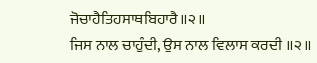ਜੋਚਾਹੈਤਿਹਸਾਥਬਿਹਾਰੈ॥੨॥
ਜਿਸ ਨਾਲ ਚਾਹੁੰਦੀ, ਉਸ ਨਾਲ ਵਿਲਾਸ ਕਰਦੀ ॥੨॥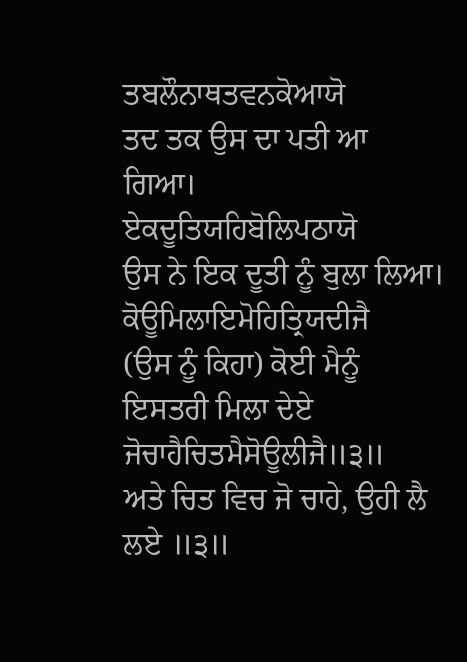ਤਬਲੌਨਾਥਤਵਨਕੋਆਯੋ
ਤਦ ਤਕ ਉਸ ਦਾ ਪਤੀ ਆ ਗਿਆ।
ਏਕਦੂਤਿਯਹਿਬੋਲਿਪਠਾਯੋ
ਉਸ ਨੇ ਇਕ ਦੂਤੀ ਨੂੰ ਬੁਲਾ ਲਿਆ।
ਕੋਊਮਿਲਾਇਮੋਹਿਤ੍ਰਿਯਦੀਜੈ
(ਉਸ ਨੂੰ ਕਿਹਾ) ਕੋਈ ਮੈਨੂੰ ਇਸਤਰੀ ਮਿਲਾ ਦੇਏ
ਜੋਚਾਹੈਚਿਤਮੈਸੋਊਲੀਜੈ॥੩॥
ਅਤੇ ਚਿਤ ਵਿਚ ਜੋ ਚਾਹੇ, ਉਹੀ ਲੈ ਲਏ ॥੩॥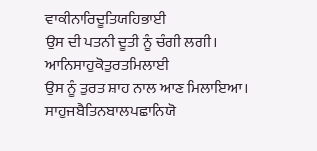ਵਾਕੀਨਾਰਿਦੂਤਿਯਹਿਭਾਈ
ਉਸ ਦੀ ਪਤਨੀ ਦੂਤੀ ਨੂੰ ਚੰਗੀ ਲਗੀ।
ਆਨਿਸਾਹੁਕੋਤੁਰਤਮਿਲਾਈ
ਉਸ ਨੂੰ ਤੁਰਤ ਸ਼ਾਹ ਨਾਲ ਆਣ ਮਿਲਾਇਆ।
ਸਾਹੁਜਬੈਤਿਨਬਾਲਪਛਾਨਿਯੋ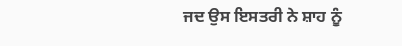ਜਦ ਉਸ ਇਸਤਰੀ ਨੇ ਸ਼ਾਹ ਨੂੰ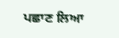ਪਛਾਣ ਲਿਆ